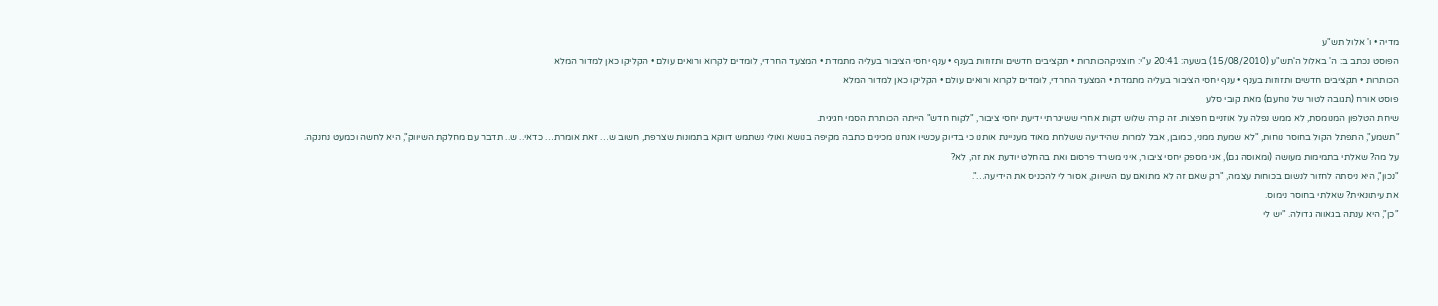מדיה • ו' אלול תש"ע
הפוסט נכתב ב: ה' באלול ה'תש"ע (15/08/2010) בשעה: 20:41 ע"י: חוצניקהכותרות • תקציבים חדשים ותזוזות בענף • ענף יחסי הציבור בעליה מתמדת • המצעד החרדי, לומדים לקרוא ורואים עולם • הקליקו כאן למדור המלא
הכותרות • תקציבים חדשים ותזוזות בענף • ענף יחסי הציבור בעליה מתמדת • המצעד החרדי, לומדים לקרוא ורואים עולם • הקליקו כאן למדור המלא
פוסט אורח (תגובה לטור של נוחעם) מאת קובי סלע
שיחת הטלפון המנומסת, לא ממש נפלה על אוזניים חפצות. זה קרה שלוש דקות אחרי ששיגרתי ידיעת יחסי ציבור, "לקוח חדש" הייתה הכותרת הסמי חגיגית.
"תשמע", התפתל הקול בחוסר נוחות, "לא שמעת ממני, כמובן, אבל למרות שהידיעה ששלחת מאוד מעניינת אותנו כי בדיוק עכשיו אנחנו מכינים כתבה מקיפה בנושא ואולי נשתמש דווקא בתמונות שצרפת, חשוב ש… זאת אומרת… כדאי.. ש.. תדבר עם מחלקת השיווק", היא לחשה וכמעט נחנקה.
על מה? שאלתי בתמימות מעושה (ומאוסה גם), אני מספק יחסי ציבור, איני משרד פרסום ואת בהחלט יודעת את זה, לא?
"נכון", היא ניסתה לחזור לנשום בכוחות עצמה, "רק שאם זה לא מתואם עם השיווק, אסור לי להכניס את הידיעה…".
את עיתונאית? שאלתי בחוסר נימוס.
"כן", היא ענתה בגאווה גדולה. "יש לי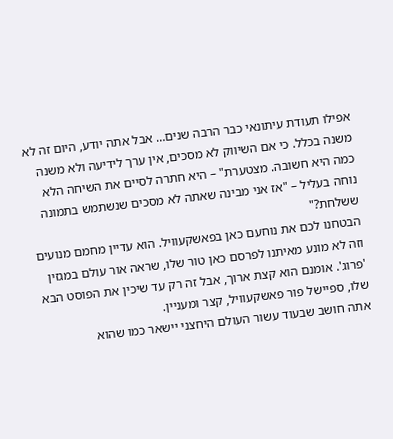אפילו תעודת עיתונאי כבר הרבה שנים… אבל אתה יודע, היום זה לא משנה בכלל. כי אם השיווק לא מסכים, אין ערך לידיעה ולא משנה כמה היא חשובה. מצטערת" – היא חתרה לסיים את השיחה הלא נוחה בעליל – "אז אני מבינה שאתה לא מסכים שנשתמש בתמונה ששלחת?"
הבטחנו לכם את נוחעם כאן בפאשקעוויל. הוא עדיין מחמם מנועים וזה לא מונע מאיתנו לפרסם כאן טור שלו, שראה אור עולם במגזין 'פרוג'. אומנם הוא קצת ארוך, אבל זה רק עד שיכין את הפוסט הבא שלו, ספיישל פור פאשקעוויל, קצר ומעניין.
אתה חושב שבעוד עשור העולם היחצני יישאר כמו שהוא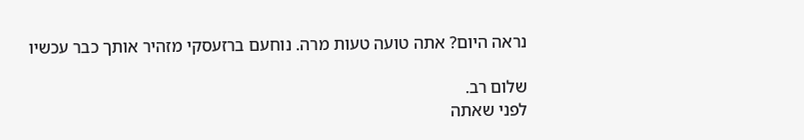נראה היום? אתה טועה טעות מרה. נוחעם ברזעסקי מזהיר אותך כבר עכשיו

שלום רב.
לפני שאתה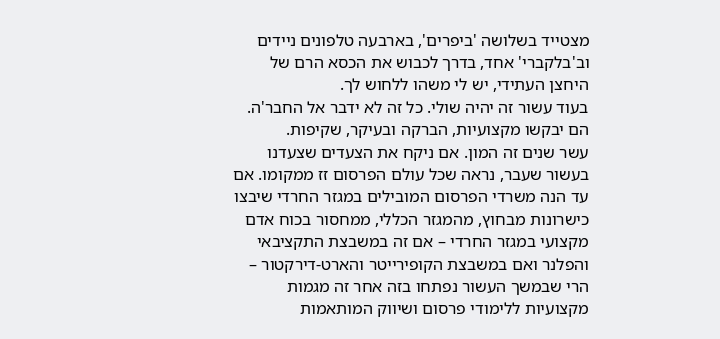מצטייד בשלושה 'ביפרים', בארבעה טלפונים ניידים וב'בלקברי' אחד, בדרך לכבוש את הכסא הרם של היחצן העתידי, יש לי משהו ללחוש לך.
בעוד עשור זה יהיה שולי. כל זה לא ידבר אל החבר'ה. הם יבקשו מקצועיות, הברקה ובעיקר, שקיפות.
עשר שנים זה המון. אם ניקח את הצעדים שצעדנו בעשור שעבר, נראה שכל עולם הפרסום זז ממקומו. אם עד הנה משרדי הפרסום המובילים במגזר החרדי שיבצו כישרונות מבחוץ, מהמגזר הכללי, ממחסור בכוח אדם מקצועי במגזר החרדי – אם זה במשבצת התקציבאי והפלנר ואם במשבצת הקופירייטר והארט-דירקטור – הרי שבמשך העשור נפתחו בזה אחר זה מגמות מקצועיות ללימודי פרסום ושיווק המותאמות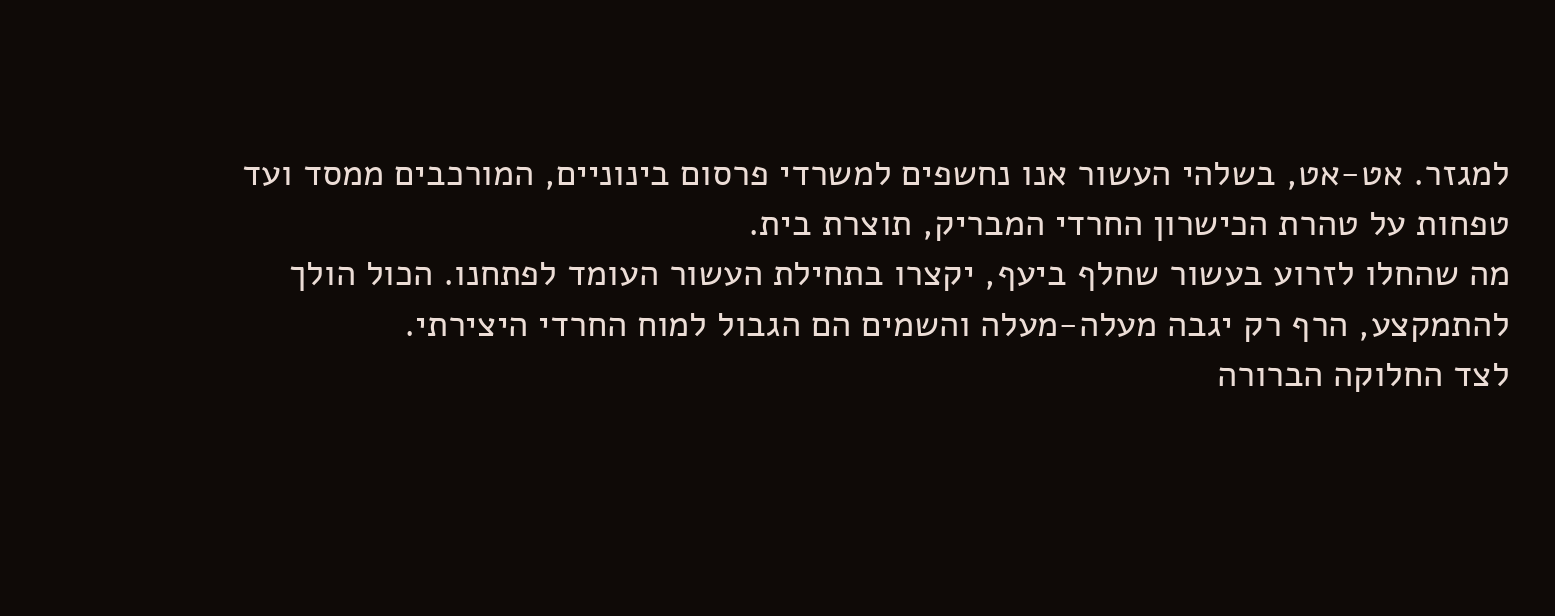למגזר. אט-אט, בשלהי העשור אנו נחשפים למשרדי פרסום בינוניים, המורכבים ממסד ועד טפחות על טהרת הכישרון החרדי המבריק, תוצרת בית.
מה שהחלו לזרוע בעשור שחלף ביעף, יקצרו בתחילת העשור העומד לפתחנו. הכול הולך להתמקצע, הרף רק יגבה מעלה-מעלה והשמים הם הגבול למוח החרדי היצירתי.
לצד החלוקה הברורה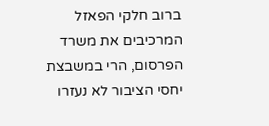ברוב חלקי הפאזל המרכיבים את משרד הפרסום, הרי במשבצת יחסי הציבור לא נעזרו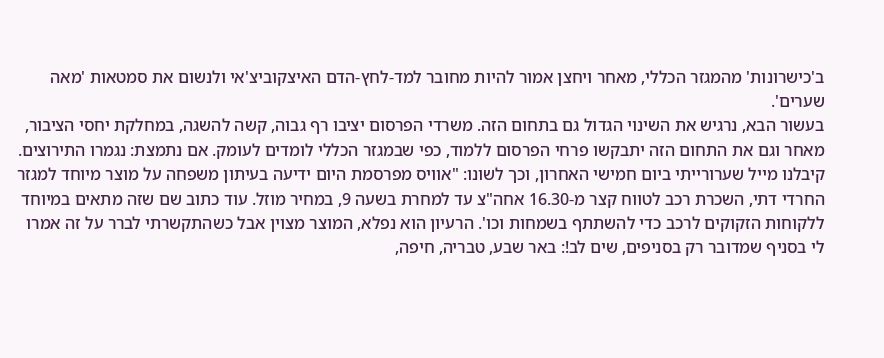ב'כישרונות' מהמגזר הכללי, מאחר ויחצן אמור להיות מחובר למד-לחץ-הדם האיצקוביצ'אי ולנשום את סמטאות 'מאה שערים'.
בעשור הבא, נרגיש את השינוי הגדול גם בתחום הזה. משרדי הפרסום יציבו רף גבוה, קשה להשגה, במחלקת יחסי הציבור, מאחר וגם את התחום הזה יתבקשו פרחי הפרסום ללמוד, כפי שבמגזר הכללי לומדים לעומק. אם נתמצת: נגמרו התירוצים.
קיבלנו מייל שערורייתי ביום חמישי האחרון, וכך לשונו: "אוויס מפרסמת היום ידיעה בעיתון משפחה על מוצר מיוחד למגזר החרדי דתי, השכרת רכב לטווח קצר מ-16.30 אחה"צ עד למחרת בשעה 9, במחיר מוזל. עוד כתוב שם שזה מתאים במיוחד ללקוחות הזקוקים לרכב כדי להשתתף בשמחות וכו'. הרעיון הוא נפלא, המוצר מצוין אבל כשהתקשרתי לברר על זה אמרו לי בסניף שמדובר רק בסניפים, שים לב!: באר שבע, טבריה, חיפה,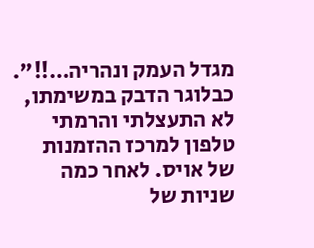מגדל העמק ונהריה…!!". כבלוגר הדבק במשימתו, לא התעצלתי והרמתי טלפון למרכז ההזמנות של אויס. לאחר כמה שניות של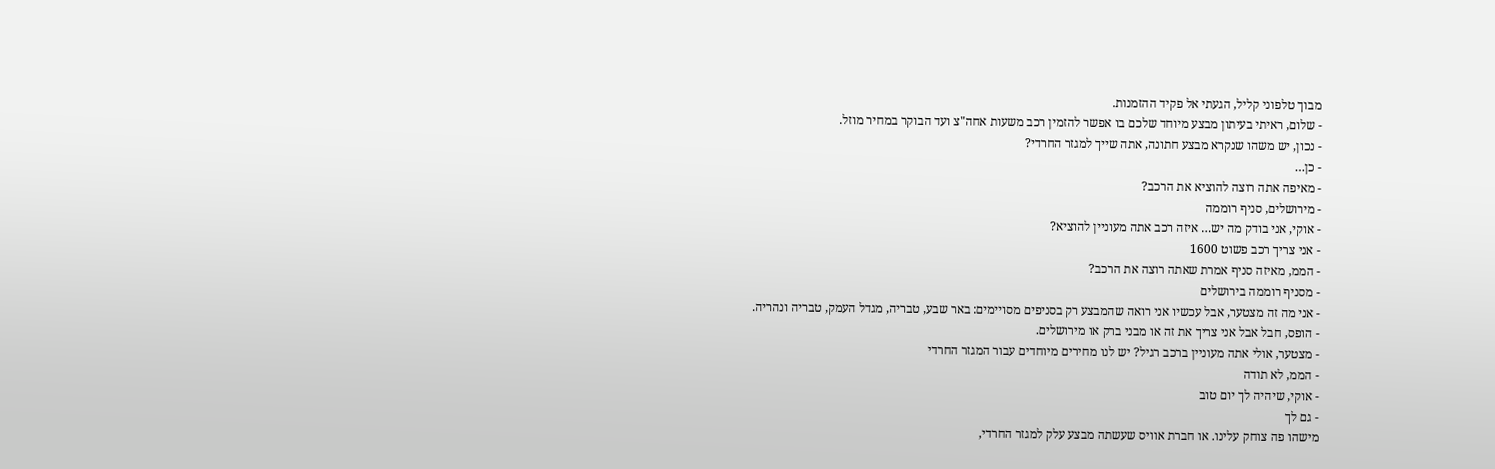מבוך טלפוני קליל, הגעתי אל פקיד ההזמנות.
- שלום, ראיתי בעיתון מבצע מיוחד שלכם בו אפשר להזמין רכב משעות אחה"צ ועד הבוקר במחיר מוזל.
- נכון, יש משהו שנקרא מבצע חתונה, אתה שייך למגזר החרדי?
- כן…
- מאיפה אתה רוצה להוציא את הרכב?
- מירושלים, סניף רוממה
- אוקי, אני בודק מה יש… איזה רכב אתה מעוניין להוציא?
- אני צריך רכב פשוט 1600
- הממ, מאיזה סניף אמרת שאתה רוצה את הרכב?
- מסניף רוממה בירושלים
- אני מה זה מצטער, אבל עכשיו אני רואה שהמבצע רק בסניפים מסויימים: באר שבע, טבריה, מגדל העמק, טבריה ונהריה.
- הופס, חבל אבל אני צריך את זה או מבני ברק או מירושלים.
- מצטער, אולי אתה מעוניין ברכב רגיל? יש לנו מחירים מיוחדים עבור המגזר החרדי
- הממ, לא תודה
- אוקי, שיהיה לך יום טוב
- גם לך
מישהו פה צוחק עלינו. או חברת אוויס שעשתה מבצע עלק למגזר החרדי,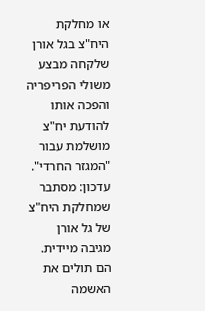או מחלקת היח"צ בגל אורן שלקחה מבצע משולי הפריפריה והפכה אותו להודעת יח"צ מושלמת עבור "המגזר החרדי".
עדכון: מסתבר שמחלקת היח"צ של גל אורן מגיבה מיידית. הם תולים את האשמה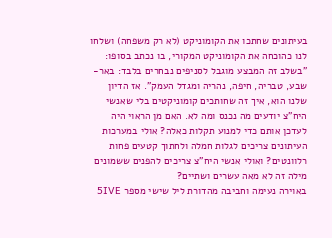בעיתונים שחתכו את הקומוניקט (לא רק משפחה) ושלחו לנו כהוכחה את הקומוניקט המקורי, בו נכתב בסופו: "בשלב זה המבצע מוגבל לסניפים נבחרים בלבד: באר-שבע, טבריה, חיפה, נהריה ומגדל העמק". אז הדיון שלנו הוא, איך זה שחותכים קומוניקטים בלי שאנשי היח"צ יודעים מה נכנס ומה לא. האם מן הראוי היה לעדכן אותם כדי למנוע תקלות כאלה? אולי במערכות העיתונים צריכים לגלות חמלה ולחתוך קטעים פחות רלוונטים? ואולי אנשי היח"צ צריכים להפנים ששמונים מילה זה לא מאה עשרים ושתיים?
באוירה נעימה וחביבה מהדורת ליל שישי מספר 5IVE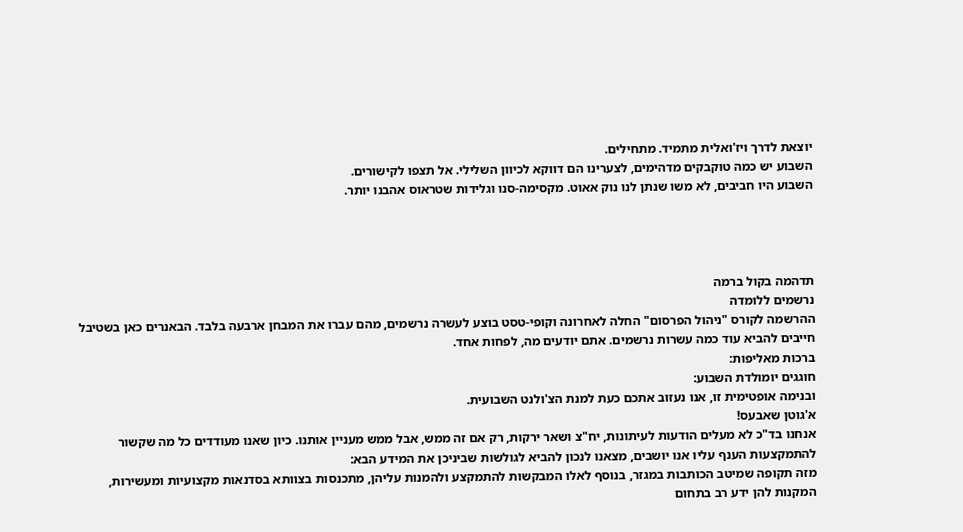יוצאת לדרך ויז'ואלית מתמיד. מתחילים.
השבוע יש כמה טוקבקים מדהימים, לצערינו הם דווקא לכיוון השלילי. אל תצפו לקישורים.
השבוע היו חביבים, לא משו שנתן לנו נוק אאוט. מקסימה-סנו וגלידות שטראוס אהבנו יותר.




תדהמה בקול ברמה
נרשמים ללומדה
ההרשמה לקורס "ניהול הפרסום" החלה לאחרונה וקופי-טסט בוצע לעשרה נרשמים, מהם עברו את המבחן ארבעה בלבד. הבאנרים כאן בשטיבל חייבים להביא עוד כמה עשרות נרשמים. אתם יודעים מה, לפחות אחד.
ברכות מאליפות:
חוגגים יומולדת השבוע:
ובנימה אופטימית זו, אנו נעזוב אתכם כעת למנת הצ'ולנט השבועית.
א'גוטן שאבעס!
אנחנו בד"כ לא מעלים הודעות לעיתונות, יח"צ ושאר ירקות, רק אם זה ממש, אבל ממש מעניין אותנו. כיון שאנו מעודדים כל מה שקשור להתמקצעות הענף עליו אנו יושבים, מצאנו לנכון להביא לגולשות שביניכן את המידע הבא:
מזה תקופה שמיטב הכותבות במגזר, בנוסף לאלו המבקשות להתמקצע ולהמנות עליהן, מתכנסות בצוותא בסדנאות מקצועיות ומעשירות, המקנות להן ידע רב בתחום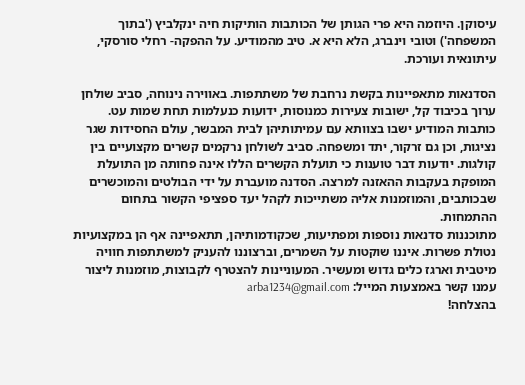עיסוקן. היוזמה היא פרי הגותן של הכותבות הותיקות חיה ינקלביץ ('בתוך המשפחה') וטובי וינברג, הלא היא א. טיב מהמודיע. על ההפקה- רחלי סורסקי, עיתונאית ועורכת.

הסדנאות מתאפיינות בקשת נרחבת של משתתפות. באווירה נינוחה, סביב שולחן ערוך בכיבוד קל, ישובות צעירות כמנוסות, ידועות כנעלמות תחת שמות עט. כותבות המודיע ישבו בצוותא עם עמיתותיהן לבית המבשר, עולם החסידות שגר נציגות, וכן גם זרקור, יתד ומשפחה. סביב לשולחן נרקמים קשרים מקצועיים בין קולגות. יודעות דבר טוענות כי תועלת הקשרים הללו אינה פחותה מן התועלת המופקת בעקבות ההאזנה למרצה. הסדנה מועברת על ידי הבולטים והמוכשרים שבכותבים, והמוזמנות אליה משתייכות לקהל יעד ספציפי הקשור בתחום ההתמחות.
מתוכננות סדנאות נוספות ומפתיעות, שכקודמותיהן, תתאפיינה אף הן במקצועיות נטולת פשרות. איננו שוקטות על השמרים, וברצוננו להעניק למשתתפות חוויה מיטבית וארגז כלים גדוש ומעשיר. המעוניינות להצטרף לקבוצות, מוזמנות ליצור עמנו קשר באמצעות המייל: arba1234@gmail.com
בהצלחה!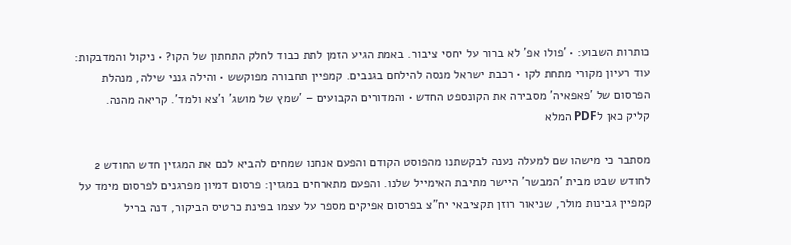כותרות השבוע: • 'פולו אפ' לא ברור על יחסי ציבור. באמת הגיע הזמן לתת כבוד לחלק התחתון של הקו? • ניקול והמדבקות: עוד רעיון מקורי מתחת לקו • רכבת ישראל מנסה להילחם בגנבים. קמפיין תחבורה מפוקשש • והילה גנני שילה, מנהלת הפרסום של 'פאפאיה' מסבירה את הקונספט החדש • והמדורים הקבועים – 'שמץ של מושג' ו'צא ולמד'. קריאה מהנה.
קליק כאן לPDF המלא

מסתבר כי מישהו שם למעלה נענה לבקשתנו מהפוסט הקודם והפעם אנחנו שמחים להביא לכם את המגזין חדש החודש 2 לחודש שבט מבית 'המבשר' היישר מתיבת האימייל שלנו. והפעם מתארחים במגזין: פרסום דמיון מפרגנים לפרסום מימד על קמפיין גבינות מולר, שניאור רוזן תקציבאי יח"צ בפרסום אפיקים מספר על עצמו בפינת כרטיס הביקור, דנה בריל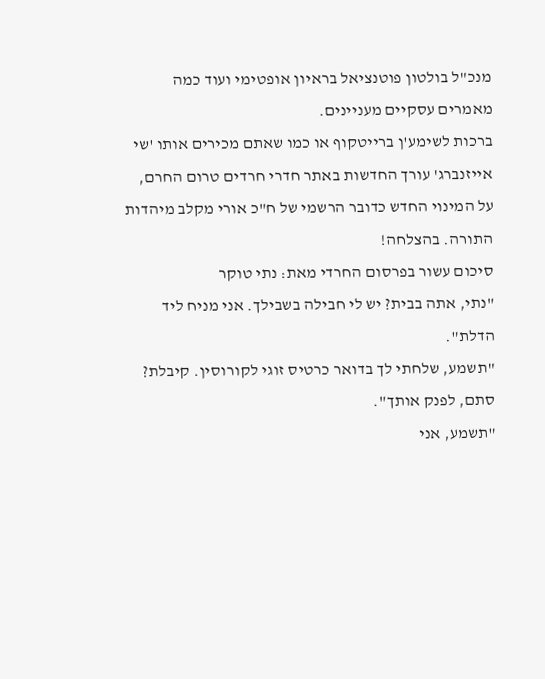מנכ"ל בולטון פוטנציאל בראיון אופטימי ועוד כמה מאמרים עסקיים מעניינים.
ברכות לשימע'ן ברייטקוף או כמו שאתם מכירים אותו 'שי אייזנברג' עורך החדשות באתר חדרי חרדים טרום החרם, על המינוי החדש כדובר הרשמי של ח"כ אורי מקלב מיהדות התורה. בהצלחה!
סיכום עשור בפרסום החרדי מאת: נתי טוקר
"נתי, אתה בבית? יש לי חבילה בשבילך. אני מניח ליד הדלת".
"תשמע, שלחתי לך בדואר כרטיס זוגי לקורוסין. קיבלת? סתם, לפנק אותך".
"תשמע, אני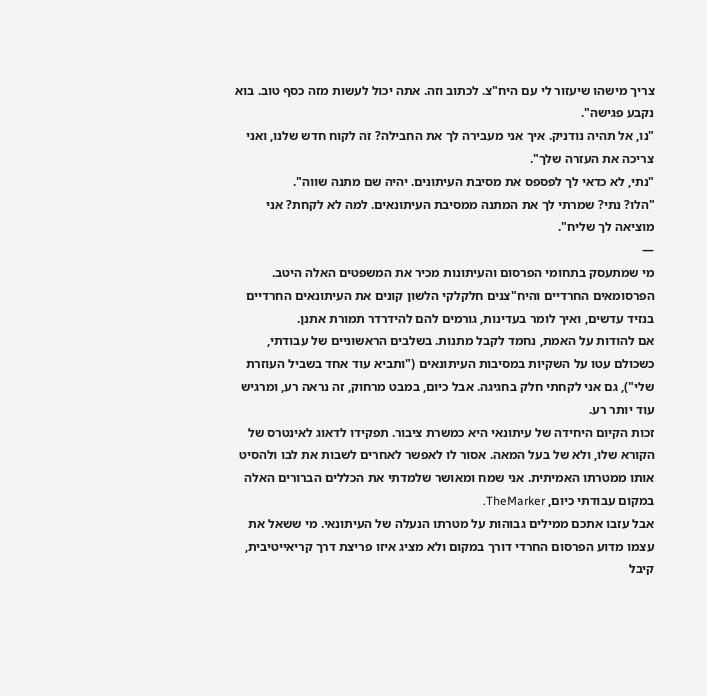צריך מישהו שיעזור לי עם היח"צ. לכתוב וזה. אתה יכול לעשות מזה כסף טוב. בוא נקבע פגישה".
"נו, אל תהיה נודניק. איך אני מעבירה לך את החבילה? זה לקוח חדש שלנו, ואני צריכה את העזרה שלך".
"נתי, לא כדאי לך לפספס את מסיבת העיתונים. יהיה שם מתנה שווה".
"הלו? נתי? שמרתי לך את המתנה ממסיבת העיתונאים. למה לא לקחת? אני מוציאה לך שליח".
—
מי שמתעסק בתחומי הפרסום והעיתונות מכיר את המשפטים האלה היטב. הפרסומאים החרדיים והיח"צנים חלקלקי הלשון קונים את העיתונאים החרדיים בנזיד עדשים, ואיך לומר בעדינות, גורמים להם להידרדר תמורת אתנן.
אם להודות על האמת, נחמד לקבל מתנות. בשלבים הראשוניים של עבודתי, כשכולם עטו על השקיות במסיבות העיתונאים ("ותביא עוד אחד בשביל העוזרת שלי"), גם אני לקחתי חלק בחגיגה. אבל כיום, במבט מרחוק, זה נראה רע, ומרגיש עוד יותר רע.
זכות הקיום היחידה של עיתונאי היא כמשרת ציבור. תפקידו לדאוג לאינטרס של הקורא שלו, ולא של בעל המאה. אסור לו לאפשר לאחרים לשבות את לבו ולהסיט אותו ממטרתו האמיתית. אני שמח ומאושר שלמדתי את הכללים הברורים האלה במקום עבודתי כיום, TheMarker.
אבל עזבו אתכם ממילים גבוהות על מטרתו הנעלה של העיתונאי. מי ששאל את עצמו מדוע הפרסום החרדי דורך במקום ולא מציג איזו פריצת דרך קריאייטיבית, קיבל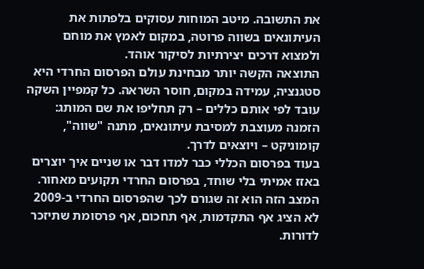את התשובה. מיטב המוחות עסוקים בלפתות את העיתונאים בשווה פרוטה, במקום לאמץ את מוחם ולמצוא דרכים יצירתיות לסיקור אוהד.
התוצאה הקשה יותר מבחינת עולם הפרסום החרדי היא סטגנציה, עמידה במקום, חוסר השראה. כל קמפיין השקה עובד לפי אותם כללים – רק תחליפו את שם המותג: הזמנה מעוצבת למסיבת עיתונאים, מתנה "שווה", קומוניקט – ויוצאים לדרך.
בעוד בפרסום הכללי כבר למדו דבר או שניים איך יוצרים באזז אמיתי בלי שוחד, בפרסום החרדי תקועים מאחור. המצב הזה הוא זה שגורם לכך שהפרסום החרדי ב-2009 לא הציג אף התקדמות, אף תחכום, אף פרסומת שתיזכר לדורות.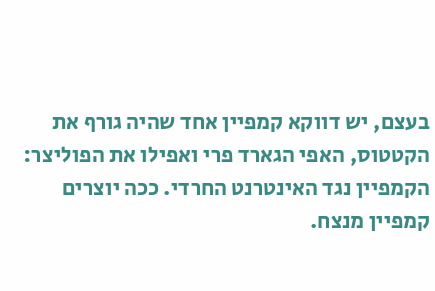בעצם, יש דווקא קמפיין אחד שהיה גורף את הקטטוס, האפי הגארד פרי ואפילו את הפוליצר: הקמפיין נגד האינטרנט החרדי. ככה יוצרים קמפיין מנצח.